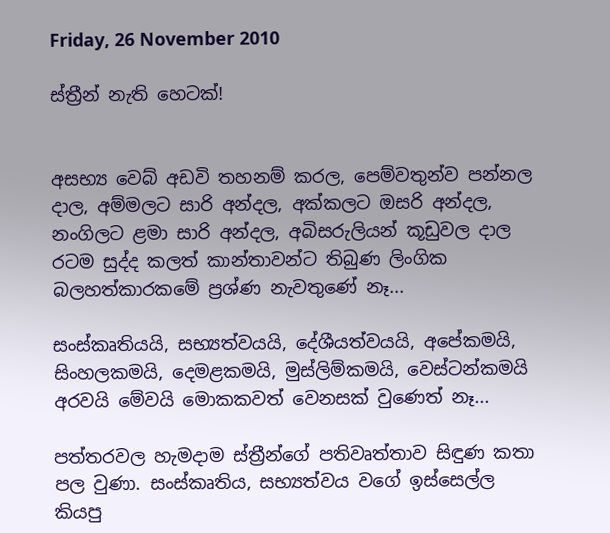Friday, 26 November 2010

ස්ත්‍රීන් නැති හෙටක්!


අසභ්‍ය වෙබ් අඩවි තහනම් කරල, පෙම්වතුන්ව පන්නල දාල, අම්මලට සාරි අන්දල, අක්කලට ඔසරි අන්දල, නංගිලට ළමා සාරි අන්දල, අබිසරුලියන් කූඩුවල දාල රටම සුද්ද කලත් කාන්තාවන්ට තිබුණ ලිංගික බලහත්කාරකමේ ප්‍රශ්ණ නැවතුණේ නෑ...

සංස්කෘතියයි, සභ්‍යත්වයයි, දේශීයත්වයයි, අපේකමයි, සිංහලකමයි, දෙමළකමයි, මුස්ලිම්කමයි, වෙස්ටන්කමයි අරවයි මේවයි මොකකවත් වෙනසක් වුණෙත් නෑ...

පත්තරවල හැමදාම ස්ත්‍රීන්ගේ පතිවෘත්තාව සිඳුණ කතා පල වුණා. සංස්කෘතිය, සභ්‍යත්වය වගේ ඉස්සෙල්ල කියපු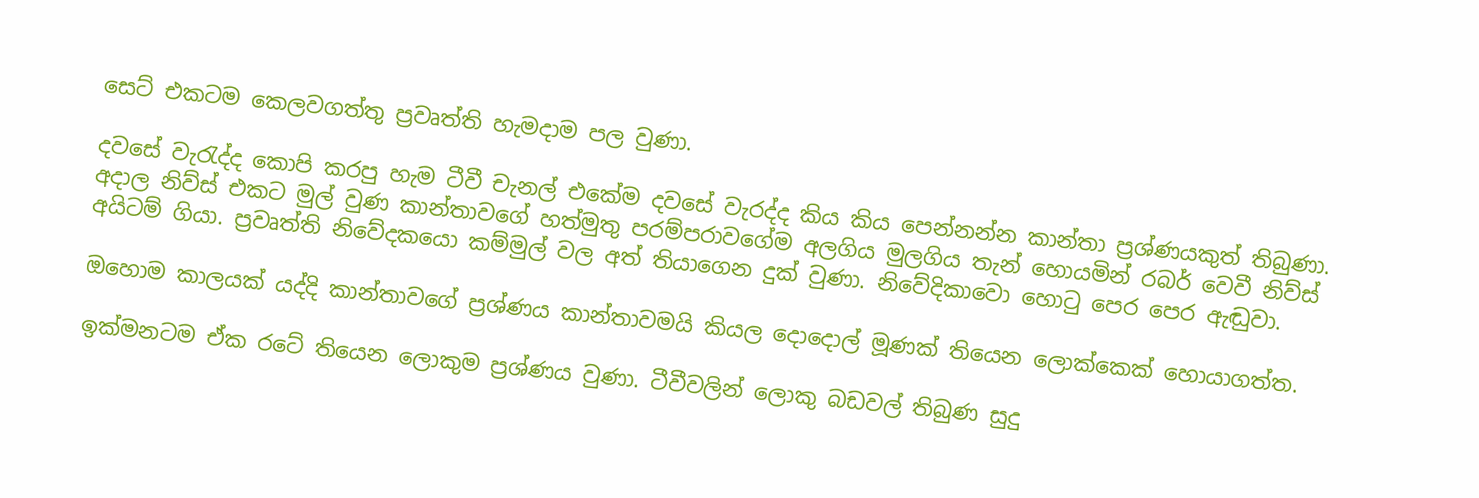සෙට් එකටම කෙලවගත්තු ප්‍රවෘත්ති හැමදාම පල වුණා.

දවසේ වැරැද්ද කොපි කරපු හැම ටීවී චැනල් එකේම දවසේ වැරද්ද කිය කිය පෙන්නන්න කාන්තා ප්‍රශ්ණයකුත් තිබුණා. අදාල නිව්ස් එකට මුල් වුණ කාන්තාවගේ හත්මුතු පරම්පරාවගේම අලගිය මුලගිය තැන් හොයමින් රබර් වෙවී නිව්ස් අයිටම් ගියා. ප්‍රවෘත්ති නිවේදකයො කම්මුල් වල අත් තියාගෙන දුක් වුණා. නිවේදිකාවො හොටු පෙර පෙර ඇඬුවා.

ඔහොම කාලයක් යද්දි කාන්තාවගේ ප්‍රශ්ණය කාන්තාවමයි කියල දොදොල් මූණක් තියෙන ලොක්කෙක් හොයාගත්ත.

ඉක්මනටම ඒක රටේ තියෙන ලොකුම ප්‍රශ්ණය වුණා. ටීවීවලින් ලොකු බඩවල් තිබුණ සුදු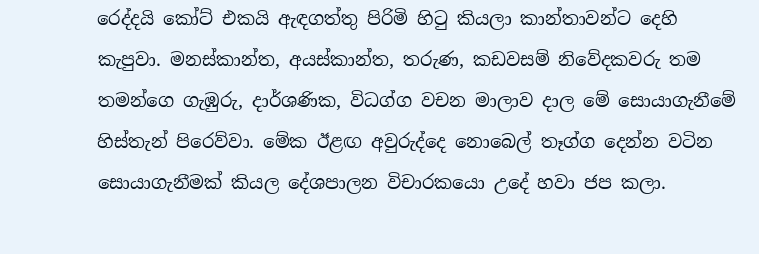රෙද්දයි කෝට් එකයි ඇඳගත්තු පිරිමි හිටු කියලා කාන්තාවන්ට දෙහි කැපුවා. මනස්කාන්ත, අයස්කාන්ත, තරුණ, කඩවසම් නිවේදකවරු තම තමන්ගෙ ගැඹුරු, දාර්ශණික, විධග්ග වචන මාලාව දාල මේ සොයාගැනීමේ හිස්තැන් පිරෙව්වා. මේක ඊළඟ අවුරුද්දෙ නොබෙල් තෑග්ග දෙන්න වටින සොයාගැනීමක් කියල දේශපාලන විචාරකයො උදේ හවා ජප කලා.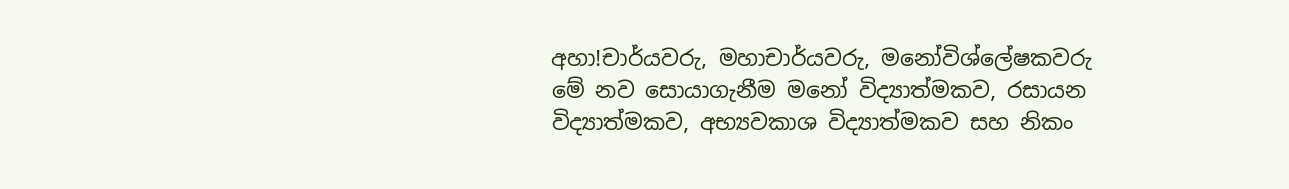අහා!චාර්යවරු, මහාචාර්යවරු, මනෝවිශ්ලේෂකවරු මේ නව සොයාගැනීම මනෝ විද්‍යාත්මකව, රසායන විද්‍යාත්මකව, අභ්‍යවකාශ විද්‍යාත්මකව සහ නිකං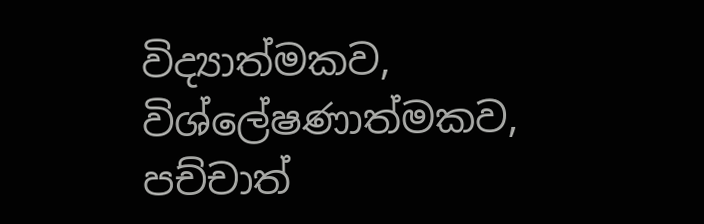විද්‍යාත්මකව, විශ්ලේෂණාත්මකව, පච්චාත්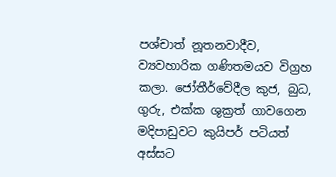පශ්චාත් නූතනවාදීව, ව්‍යවහාරික ගණිතමයව විග්‍රහ කලා. ජෝතීර්වේදීල කුජ, බුධ, ගුරු, එක්ක ශුක්‍රත් ගාවගෙන මදිපාඩුවට කුයිපර් පටියත් අස්සට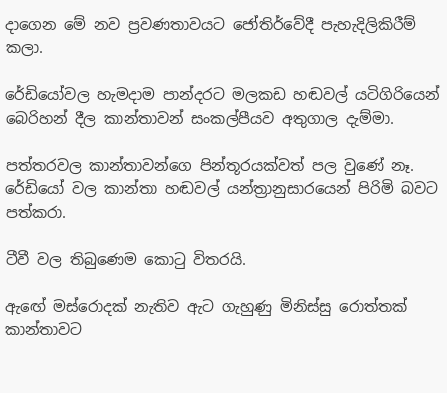දාගෙන මේ නව ප්‍රවණතාවයට ජෝති‍ර්වේදී පැහැදිලිකිරීම් කලා.

රේඩියෝවල හැමදාම පාන්දරට මලකඩ හඬවල් යටිගිරියෙන් බෙරිහන් දීල කාන්තාවන් සංකල්පීයව අතුගාල දැම්මා.

පත්තරවල කාන්තාවන්ගෙ පින්තූරයක්වත් පල වුණේ නෑ. රේඩියෝ වල කාන්තා හඬවල් යන්ත්‍රානුසාරයෙන් පිරිමි බවට පත්කරා.

ටීවී වල ‍තිබුණෙම කොටු විතරයි.

ඇ‍ඟේ මස්රොදක් නැතිව ඇට ගැහුණු මිනිස්සු රොත්තක් කාන්තාවට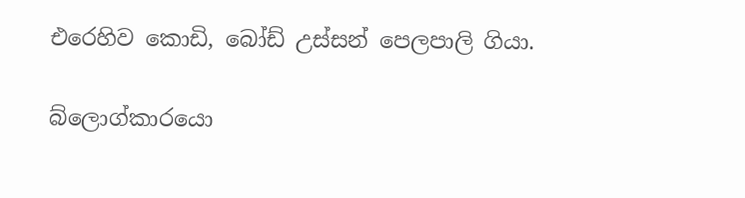එරෙහිව කොඩි, බෝඩ් උස්සන් පෙලපාලි ගියා.

බ්ලොග්කාරයො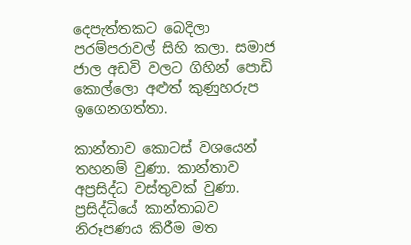දෙපැත්තකට බෙදිලා පරම්පරාවල් සිහි කලා. සමාජ ජාල අඩවි වලට ගිහින් පොඩි කොල්ලො අළුත් කුණුහරුප ඉගෙනගත්තා.

කාන්තාව කොටස් වශයෙන් තහනම් වුණා. කාන්තාව අප්‍රසිද්ධ වස්තුවක් වුණා. ප්‍රසිද්ධියේ කාන්තාබව නිරූපණය කිරීම මත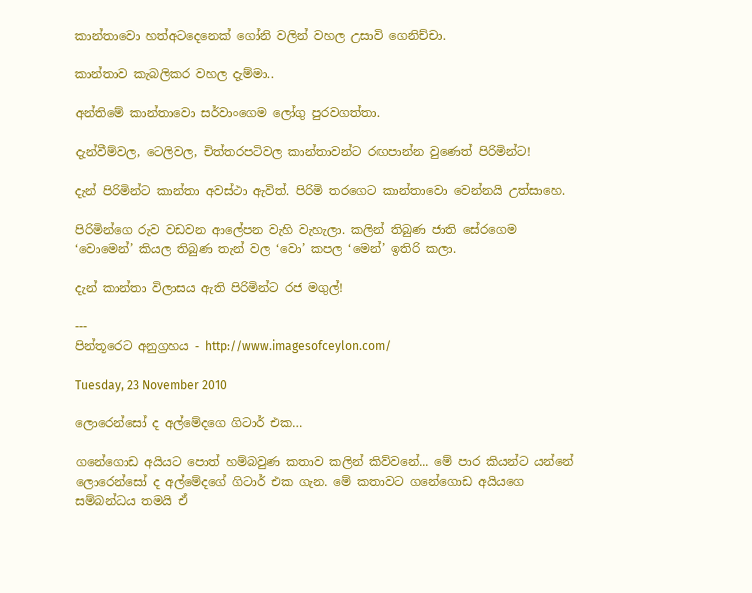කාන්තාවො හත්අටදෙනෙක් ගෝනි වලින් වහල උසාවි ගෙනිච්චා.

කාන්තාව කැබලිකර වහල දැම්මා..

අන්තිමේ කාන්තාවො සර්වාංගෙම ලෝගු පුරවගත්තා.

දැන්වීම්වල, ටෙලිවල, චිත්තරපටිවල කාන්තාවන්ට රඟපාන්න වුණෙත් පිරිමින්ට!

දැන් පිරිමින්ට කාන්තා අවස්ථා ඇවිත්. පිරිමි තරගෙට කාන්තාවො වෙන්නයි උත්සාහෙ.

පිරිමින්ගෙ රුව වඩවන ආලේපන වැහි වැහැලා. කලින් තිබුණ ජාති සේරගෙම ‘වොමෙන්’ කියල තිබුණ තැන් වල ‘වො’ කපල ‘මෙන්’ ඉතිරි කලා.

දැන් කාන්තා විලාසය ඇති පිරිමින්ට රජ මගුල්!

---
පින්තූරෙට අනුග්‍රහය - http://www.imagesofceylon.com/

Tuesday, 23 November 2010

ලොරෙන්සෝ ද අල්මේදගෙ ගිටාර් එක…

ගනේගොඩ අයියට පොත් හම්බවුණ කතාව කලින් කිව්වනේ... මේ පාර කියන්ට යන්නේ ලොරෙන්සෝ ද අල්මේදගේ ගිටාර් එක ගැන. මේ කතාවට ගනේගොඩ අයියගෙ සම්බන්ධය තමයි ඒ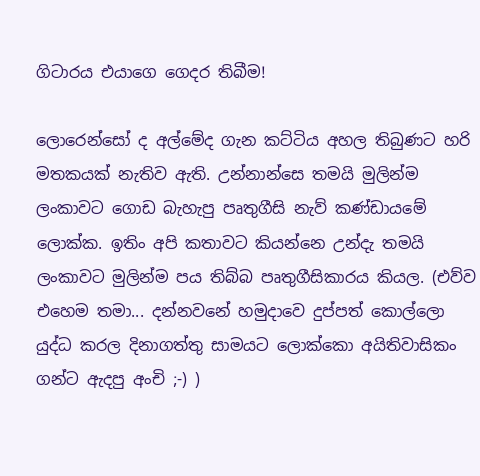ගිටාරය එයාගෙ ගෙදර තිබීම!

ලොරෙන්සෝ ද අල්මේද ගැන කට්ටිය අහල තිබුණට හරි මතකයක් නැතිව ඇති. උන්නාන්සෙ තමයි මුලින්ම ලංකාවට ගොඩ බැහැපු පෘතුගීසි නැව් කණ්ඩායමේ ලොක්ක. ඉතිං අපි කතාවට කියන්නෙ උන්දැ තමයි ලංකාවට මුලින්ම පය තිබ්බ පෘතුගීසිකාරය කියල. (එව්ව එහෙම තමා... දන්නවනේ හමුදාවෙ දුප්පත් කොල්ලො යුද්ධ කරල දිනාගත්තු සාමයට ලොක්කො අයිතිවාසිකං ගන්ට ඇදපු අංචි ;-) )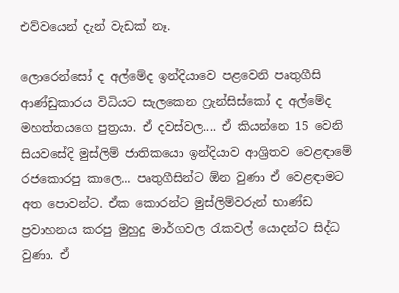එව්වයෙන් දැන් වැඩක් නෑ.

ලොරෙන්සෝ ද අල්මේද ඉන්දියාවෙ පළවෙනි පෘතුගීසි ආණ්ඩුකාරය විධියට සැලකෙන ෆ්‍රැන්සිස්කෝ ද අල්මේද මහත්තයගෙ පුත්‍රයා. ඒ දවස්වල.... ඒ කියන්නෙ 15 වෙනි සියවසේදි මුස්ලිම් ජාතිකයො ඉන්දියාව ආශ්‍රිතව වෙළඳාමේ රජකොරපු කාලෙ... පෘතුගීසින්ට ඕන වුණා ඒ වෙළඳාමට අත පොවන්ට. ඒක කොරන්ට මුස්ලිම්වරුන් භාණ්ඩ ප්‍රවාහනය කරපු මුහුදු මාර්ගවල රැකවල් යොදන්ට සිද්ධ වුණා. ඒ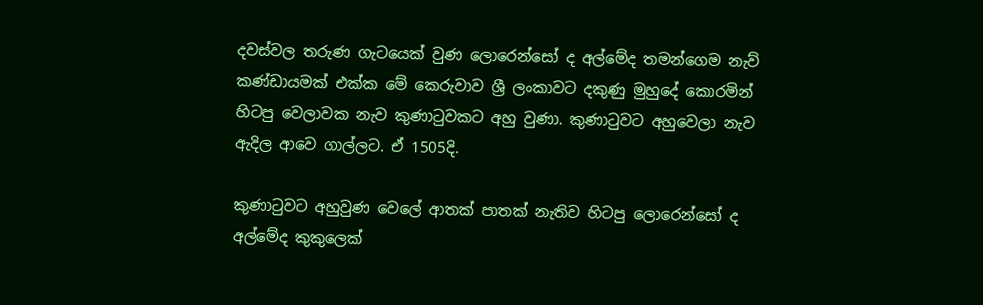දවස්වල තරුණ ගැටයෙක් වුණ ලොරෙන්සෝ ද අල්මේද තමන්ගෙම නැව් කණ්ඩායමක් එක්ක මේ කෙරුවාව ශ්‍රී ලංකාවට දකුණු මුහුදේ කොරමින් හිටපු වෙලාවක නැව කුණාටුවකට අහු වුණා. කුණාටුවට අහුවෙලා නැව ඇදිල ආවෙ ගාල්ලට. ඒ 1505දි.

කුණාටුවට අහුවුණ වෙලේ ආතක් පාතක් නැතිව හිටපු ලොරෙන්සෝ ද අල්මේද කුකුලෙක්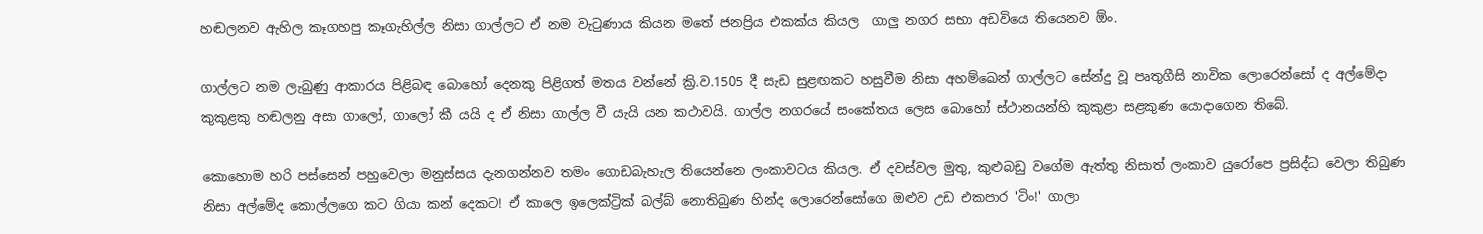හඬලනව ඇහිල කෑගහපු කෑගැහිල්ල නිසා ගාල්ලට ඒ නම වැටුණාය කියන මතේ ජනප්‍රිය එකක්ය කියල  ගාලු නගර සභා අඩවියෙ තියෙනව ඕං.

ගාල්ලට නම ලැබුණු ආකාරය පිළිබඳ බොහෝ දෙනකු පිළිගත් මතය වන්නේ ක්‍රි.ව.1505 දී සැඩ සුළඟකට හසුවීම නිසා අහම්ඛෙන් ගාල්ලට සේන්දු වූ පෘතුගීසි නාවික ලොරෙන්සෝ ද අල්මේදා කුකුළකු හඬලනු අසා ගාලෝ, ගාලෝ කී යයි ද ඒ නිසා ගාල්ල වී යැයි යන කථාවයි. ගාල්ල නගරයේ සංකේතය ලෙස බොහෝ ස්ථානයන්හි කුකුළා සළකුණ යොදාගෙන තිබේ.

කොහොම හරි පස්සෙන් පහුවෙලා මනුස්සය දැනගන්නව තමං ගොඩබැහැල තියෙන්නෙ ලංකාවටය කියල. ඒ දවස්වල මුතු, කුළුබඩු වගේම ඇත්තු නිසාත් ලංකාව යුරෝපෙ ප්‍රසිද්ධ වෙලා තිබුණ නිසා අල්මේද කොල්ලගෙ කට ගියා කන් දෙකට! ඒ කාලෙ ඉලෙක්ට්‍රික් බල්බ් නොතිබුණ හින්ද ලොරෙන්සෝගෙ ඔළුව උඩ එකපාර 'ටිං!' ගාලා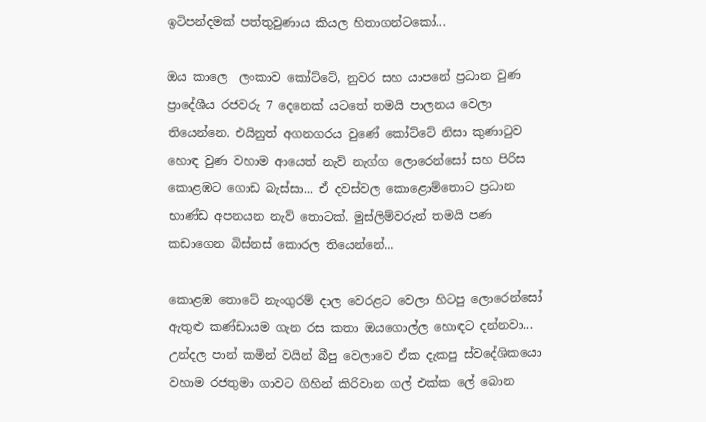ඉටිපන්දමක් පත්තුවුණාය කියල හිතාගන්ටකෝ...

ඔය කාලෙ  ලංකාව කෝට්ටේ, නුවර සහ යාපනේ ප්‍රධාන වුණ ප්‍රාදේශීය රජවරු 7 දෙනෙක් යටතේ තමයි පාලනය වෙලා තියෙන්නෙ. එයිනුත් අගනගරය වුණේ කෝට්ටේ නිසා කුණාටුව හොඳ වුණ වහාම ආයෙත් නැව් නැග්ග ලොරෙන්සෝ සහ පිරිස කොළඹට ගොඩ බැස්සා... ඒ දවස්වල කොළොම්තොට ප්‍රධාන භාණ්ඩ අපනයන නැව් තොටක්. මුස්ලිම්වරුන් තමයි පණ කඩාගෙන බිස්නස් කොරල තියෙන්නේ...

කොළඹ තොටේ නැංගුරම් දාල වෙරළට වෙලා හිටපු ලොරෙන්සෝ ඇතුළු කණ්ඩායම ගැන රස කතා ඔයගොල්ල හොඳට දන්නවා... උන්දල පාන් කමින් වයින් ‍බීපු වෙලාවෙ ඒක දැකපු ස්වදේශිකයො වහාම රජතුමා ගාවට ගිහින් කිරිවාන ගල් එක්ක ලේ බොන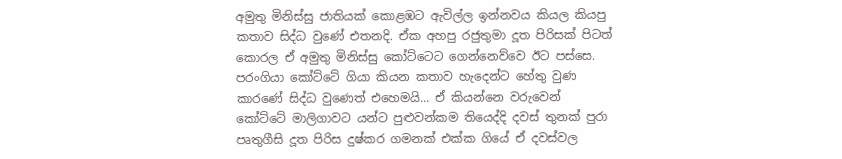අමුතු මිනිස්සු ජාතියක් කොළඹට ඇවිල්ල ඉන්නවය කියල කියපු කතාව සිද්ධ වුණේ එතනදි. ඒක අහපු රජුතුමා දූත පිරිසක් පිටත් කොරල ඒ අමුතු මිනිස්සු කෝට්ටෙට ගෙන්නෙව්වෙ ඊට පස්සෙ. පරංගියා කෝට්ටේ ගියා කියන කතාව හැදෙන්ට හේතු වුණ කාරණේ සිද්ධ වුණෙත් එහෙමයි... ඒ කියන්නෙ වරුවෙන් කෝට්ටේ මාලිගාවට යන්ට පුළුවන්කම තියෙද්දි දවස් තුනක් පුරා පෘතුගීසි දූත පිරිස දුෂ්කර ගමනක් එක්ක ගියේ ඒ දවස්වල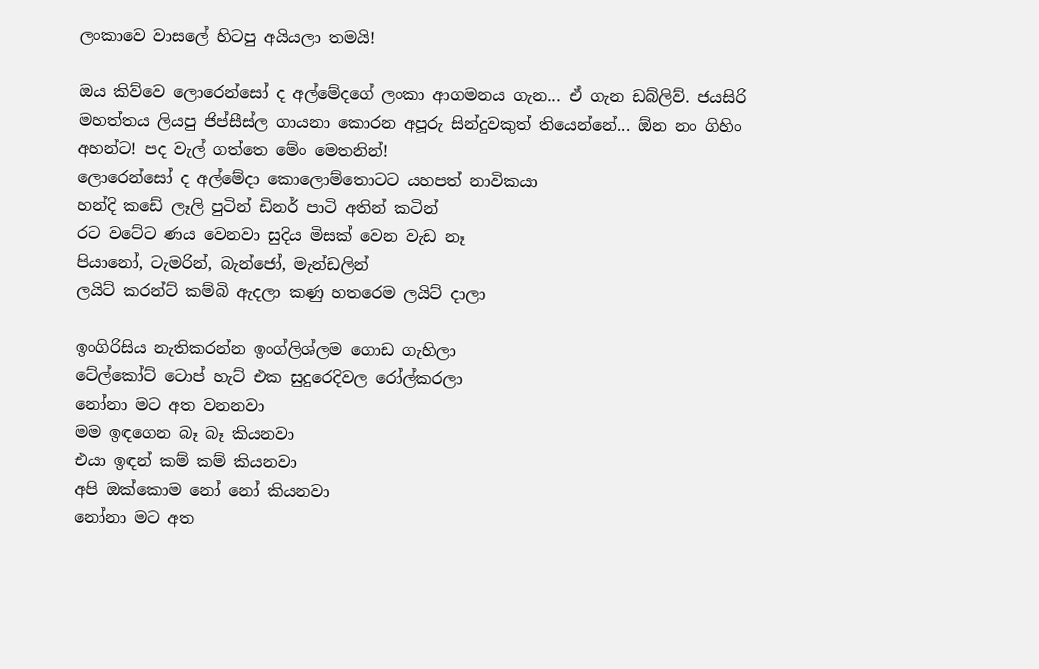ලංකාවෙ වාසලේ හිටපු අයියලා තමයි!

ඔය කිව්වෙ ලොරෙන්සෝ ද අල්මේදගේ ලංකා ආගමනය ගැන... ඒ ගැන ඩබ්ලිව්. ජයසිරි මහත්තය ලියපු ජිප්සීස්ල ගායනා කොරන අපූරු සින්දුවකුත් තියෙන්නේ... ඕන නං ගිහිං අහන්ට! පද වැල් ගත්තෙ මේං මෙතනින්!
ලොරෙන්සෝ ද අල්මේදා කොලොම්තොටට යහපත් නාවිකයා
හන්දි කඩේ ලෑලි පුටින් ඩිනර් පාටි අතින් කටින්
රට වටේට ණය වෙනවා සුදිය මිසක් වෙන වැඩ නෑ
පියානෝ, ටැමරින්, බැන්ජෝ, මැන්ඩලින්
ලයිට් කරන්ට් කම්බි ඇදලා කණු හතරෙම ලයිට් දාලා

ඉංගිරිසිය නැතිකරන්න ඉංග්ලිශ්ලම ගොඩ ගැහිලා
ටේල්කෝට් ටොප් හැට් එක සුදුරෙදිවල රෝල්කරලා
නෝනා මට අත වනනවා
මම ඉඳගෙන බෑ බෑ කියනවා
එයා ඉඳන් කම් කම් කියනවා
අපි ඔක්කොම නෝ නෝ කියනවා
නෝනා මට අත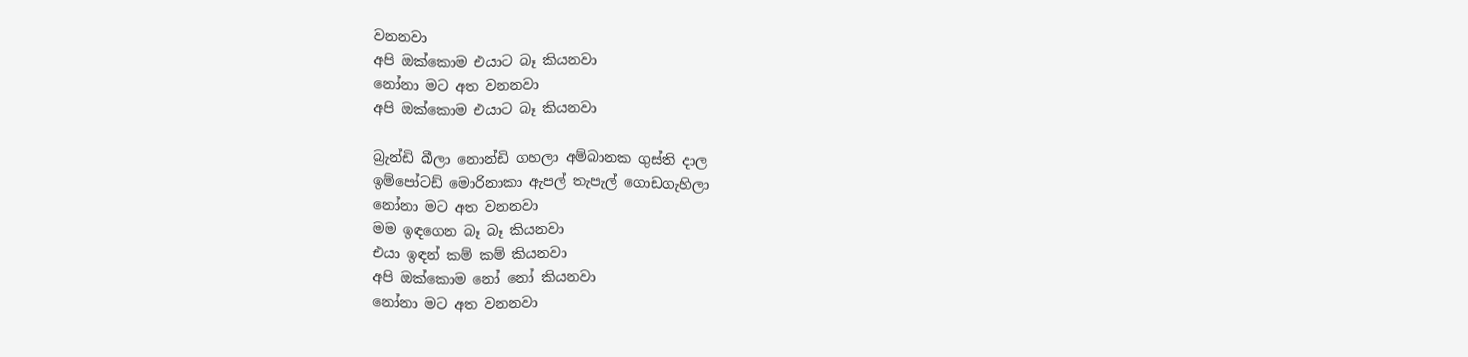වනනවා
අපි ඔක්කොම එයාට බෑ කියනවා
නෝනා මට අත වනනවා
අපි ඔක්කොම එයාට බෑ කියනවා

බ්‍රැන්ඩි බීලා නොන්ඩි ගහලා අම්බානක ගුස්ති දාල
ඉම්පෝටඩ් මොරිනාකා ඇපල් තැපැල් ගොඩගැහිලා
නෝනා මට අත වනනවා
මම ඉඳගෙන බෑ බෑ කියනවා
එයා ඉඳන් කම් කම් කියනවා
අපි ඔක්කොම නෝ නෝ කියනවා
නෝනා මට අත වනනවා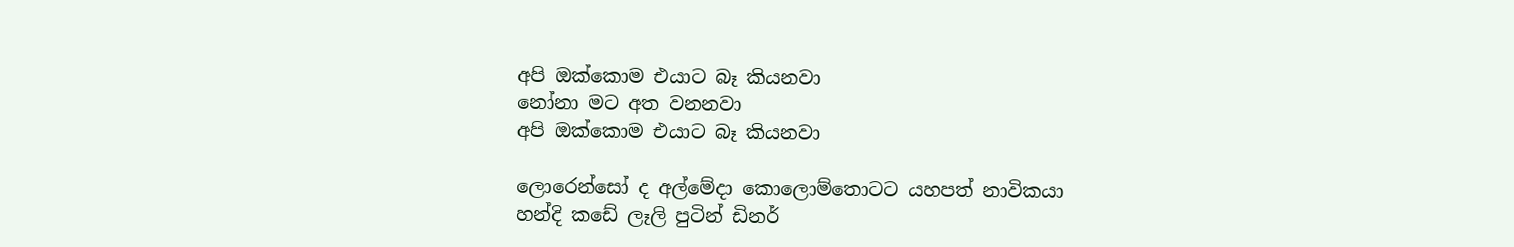අපි ඔක්කොම එයාට බෑ කියනවා
නෝනා මට අත වනනවා
අපි ඔක්කොම එයාට බෑ කියනවා

ලොරෙන්සෝ ද අල්මේදා කොලොම්තොටට යහපත් නාවිකයා
හන්දි කඩේ ලෑලි පුටින් ඩිනර්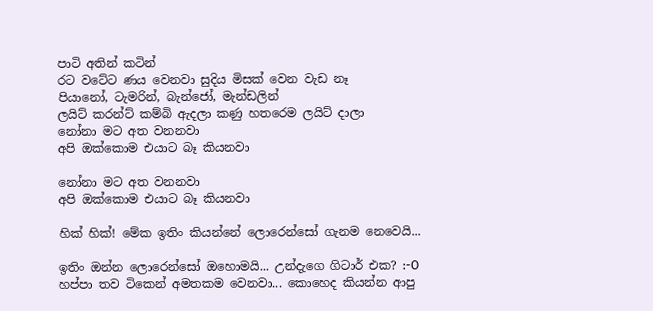පාටි අතින් කටින්
රට වටේට ණය වෙනවා සුදිය මිසක් වෙන වැඩ නෑ
පියානෝ, ටැමරින්, බැන්ජෝ, මැන්ඩලින්
ලයිට් කරන්ට් කම්බි ඇදලා කණු හතරෙම ලයිට් දාලා
නෝනා මට අත වනනවා
අපි ඔක්කොම එයාට බෑ කියනවා

නෝනා මට අත වනනවා
අපි ඔක්කොම එයාට බෑ කියනවා

හික් හික්! මේක ඉතිං කියන්නේ ලොරෙන්සෝ ගැනම නෙවෙයි...

ඉතිං ඔන්න ලොරෙන්සෝ ඔහොමයි... උන්දැගෙ ගිටාර් එක? :-O හප්පා තව ටිකෙන් අමතකම වෙනවා... කොහෙද කියන්න ආපු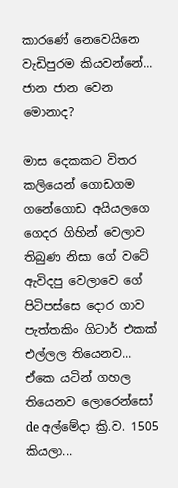කාරණේ නෙවෙයිනෙ වැඩිපුරම කියවන්නේ... ජාන ජාන වෙන මොනාද?

මාස දෙකකට විතර කලියෙන් ගොඩගම ගනේගොඩ අයියලගෙ ගෙදර ගිහින් වෙලාව තිබුණ නිසා ගේ වටේ ඇවිදපු වෙලාවෙ ගේ පිටිපස්සෙ දොර ගාව පැත්තකිං ගිටාර් එකක් එල්ලල තියෙනව... ඒකෙ යටින් ගහල තියෙනව ලොරෙන්සෝ de අල්මේදා ක්‍රි.ව. 1505 කියලා...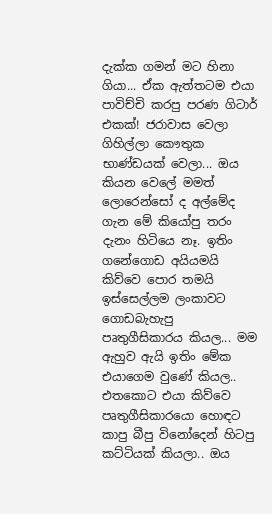දැක්ක ගමන් මට හිනා ගියා... ඒක ඇත්තටම එයා පාවිච්චි කරපු පරණ ගිටාර් එකක්! ජරාවාස වෙලා ගිහිල්ලා කෞතුක භාණ්ඩයක් වෙලා... ඔය කියන වෙලේ මමත් ලොරෙන්සෝ ද අල්මේද ගැන මේ කියෝපු තරං දැනං හිටියෙ නෑ. ඉතිං ගනේගොඩ අයියමයි කිව්වෙ පොර තමයි ඉස්සෙල්ලම ලංකාවට ගොඩබැහැපු පෘතුගීසිකාරය කියල... මම ඇහුව ඇයි ඉතිං මේක එයාගෙම වුණේ කියල.. එතකොට එයා කිව්වෙ පෘතුගීසිකාරයො හොඳට කාපු බීපු විනෝදෙන් හිටපු කට්ටියක් කියලා.. ඔය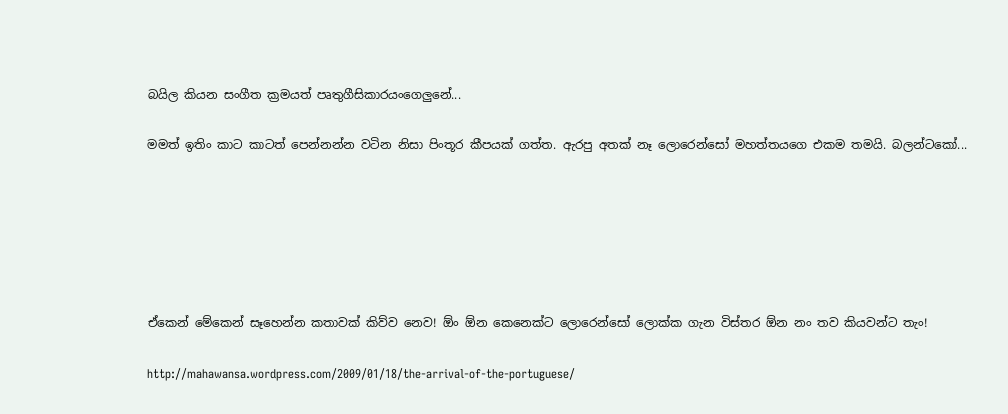බයිල කියන සංගීත ක්‍රමයත් පෘතුගීසිකාරයංගෙලුනේ...

මමත් ඉතිං කාට කාටත් පෙන්නන්න වටින නිසා පිංතූර කීපයක් ගත්ත. ඇරපු අතක් නෑ ලොරෙන්සෝ මහත්තයගෙ එකම තමයි. බලන්ටකෝ...






ඒකෙන් මේකෙන් සෑහෙන්න කතාවක් කිව්ව නෙව! ඕං ඕන කෙනෙක්ට ලොරෙන්සෝ ලොක්ක ගැන විස්තර ඕන නං තව කියවන්ට තැං!

http://mahawansa.wordpress.com/2009/01/18/the-arrival-of-the-portuguese/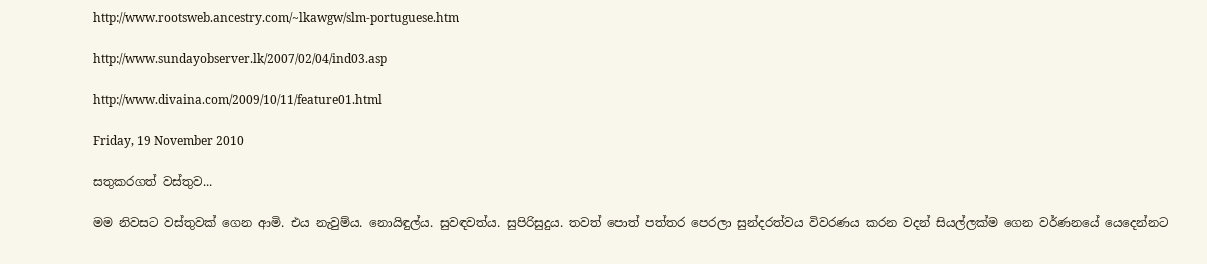http://www.rootsweb.ancestry.com/~lkawgw/slm-portuguese.htm

http://www.sundayobserver.lk/2007/02/04/ind03.asp

http://www.divaina.com/2009/10/11/feature01.html

Friday, 19 November 2010

සතුකරගත් වස්තුව...

මම නිවසට වස්තුවක් ගෙන ආමි. එය නැවුම්ය. නොයිඳුල්ය. සුවඳවත්ය. සුපිරිසුදුය. තවත් පොත් පත්තර පෙරලා සුන්දරත්වය විවරණය කරන වදන් සියල්ලක්ම ගෙන වර්ණනයේ යෙදෙන්නට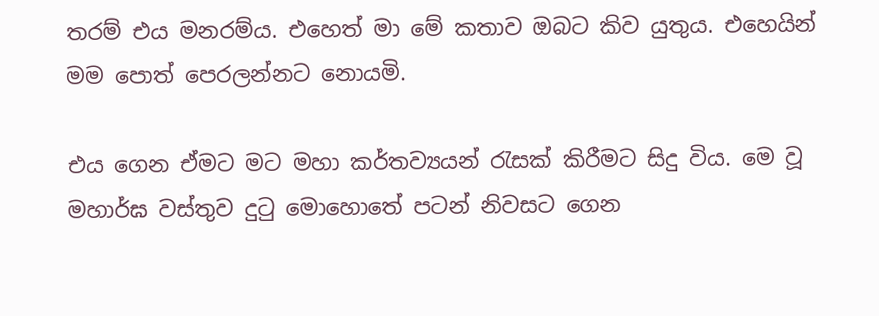තරම් එය මනරම්ය. එහෙත් මා මේ කතාව ඔබට කිව යුතුය. එහෙයින් මම පොත් පෙරලන්නට නොයමි.

එය ගෙන ඒමට මට මහා කර්තව්‍යයන් රැසක් කිරීමට සිදු විය. මෙ වූ මහාර්ඝ වස්තුව දුටු මොහොතේ පටන් නිවසට ගෙන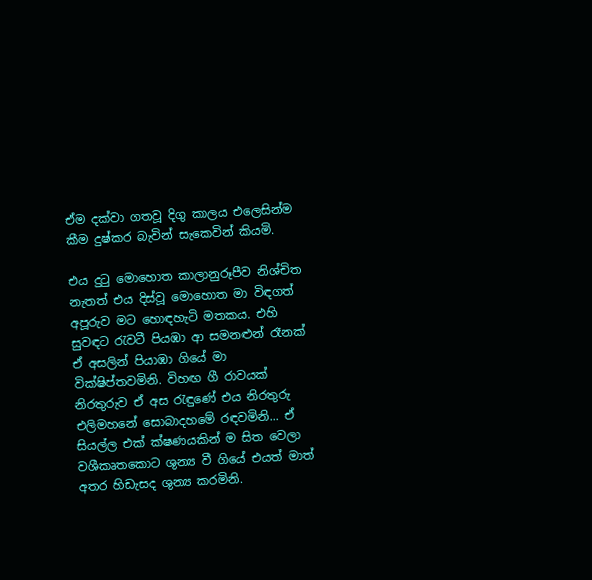ඒම දක්වා ගතවූ දිගු කාලය එලෙසින්ම කීම දුෂ්කර බැවින් සැකෙවින් කියමි.

එය දුටු මොහොත කාලානුරූපීව නිශ්චිත නැතත් එය දිස්වූ මොහොත මා විඳගත් අපූරුව මට හොඳහැටි මතකය. එහි සුවඳට රැවටී පියඹා ආ සමනළුන් රෑනක් ඒ අසලින් පියාඹා ගියේ මා වික්ෂිප්තවමිනි. විහඟ ගී රාවයක් නිරතුරුව ඒ අස රැඳුණේ එය නිරතුරු එලිමහනේ සොබාදහමේ රඳවමිනි... ඒ සියල්ල එක් ක්ෂණයකින් ම සිත වෙලා වශීකෘතකොට ශුන්‍ය වී ගියේ එයත් මාත් අතර හිඩැසද ශුන්‍ය කරමිනි.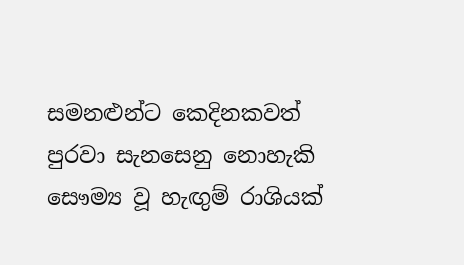සමනළුන්ට කෙදිනකවත් පුරවා සැනසෙනු නොහැකි සෞම්‍ය වූ හැඟුම් රාශියක්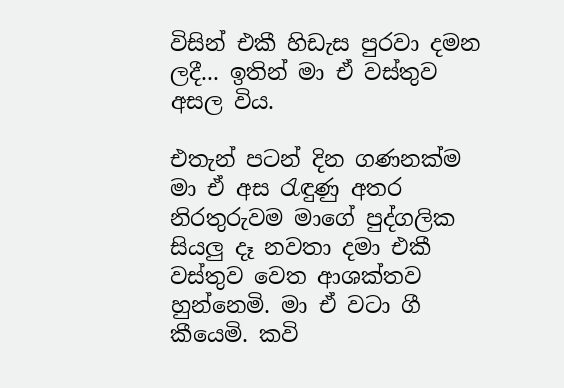විසින් එකී හිඩැස පුරවා දමන ලදී... ඉතින් මා ඒ වස්තුව අසල විය.

එතැන් පටන් දින ගණනක්ම මා ඒ අස රැඳුණු අතර නිරතුරුවම මාගේ පුද්ගලික සියලු දෑ නවතා දමා එකී වස්තුව වෙත ආශක්තව හුන්නෙමි. මා ඒ වටා ගී කීයෙමි. කවි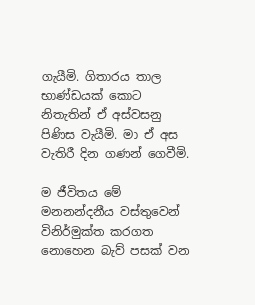ගැයීමි. ගිතාරය තාල භාණ්ඩයක් කොට නිතැතින් ඒ අස්වසනු පිණිස වැයීමි. මා ඒ අස වැතිරී දින ගණන් ගෙවීමි.

ම ජීවිතය මේ මනනන්දනීය වස්තුවෙන් විනිර්මුක්ත කරගත නොහෙන බැව් පසක් වන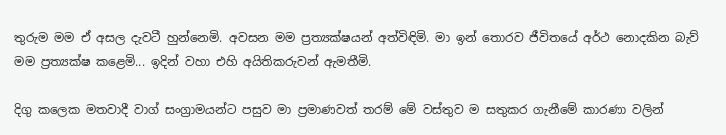තුරුම මම ඒ අසල දැවටී හුන්නෙමි. අවසන මම ප්‍රත්‍යක්ෂයන් අත්විඳිමි. මා ඉන් තොරව ජීවිතයේ අර්ථ නොදකින බැව් මම ප්‍රත්‍යක්ෂ කළෙමි... ඉදින් වහා එහි අයිතිකරුවන් ඇමතීමි.

දිගු කලෙක මතවාදී වාග් සංග්‍රාමයන්ට පසුව මා ප්‍රමාණවත් තරම් මේ වස්තුව ම සතුකර ගැනීමේ කාරණා වලින්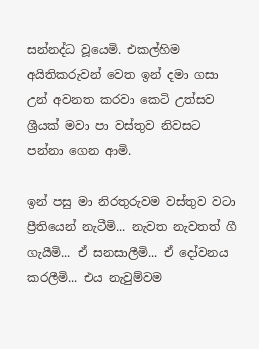සන්නද්ධ වූයෙමි. එකල්හිම අයිතිකරුවන් වෙත ඉන් දමා ගසා උන් අවනත කරවා කෙටි උත්සව ශ්‍රීයක් මවා පා වස්තුව නිවසට පන්නා ගෙන ආමි.

ඉන් පසු මා නිරතුරුවම වස්තුව වටා ප්‍රීතියෙන් නැටීමි... නැවත නැවතත් ගී ගැයීමි... ඒ සනසාලීමි... ඒ දෝවනය කරලීමි... එය නැවුම්වම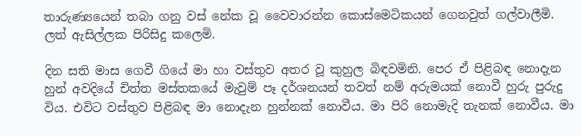තාරුණ්‍යයෙන් තබා ගනු වස් නේක වූ වෛවාරන්න කොස්මෙටිකයන් ගෙනවුත් ගල්වාලීමි. ලත් ඇසිල්ලක පිරිසිදු කලෙමි.

දින සති මාස ගෙවී ගියේ මා හා වස්තුව අතර වූ කුහුල බිඳවමිනි. පෙර ඒ පිළිබඳ නොදැන හුන් අවදියේ චිත්ත මස්තකයේ මැවුම් පෑ දර්ශනයන් තවත් නම් අරුමයක් නොවී හුරු පුරුදු විය. එවිට වස්තුව පිළිබඳ මා නොදැන හුන්නක් නොවීය. මා පිරි නොමැදි තැනක් නොවීය. මා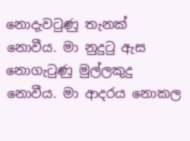නොදැවටුණු තැනක් නොවීය. මා නුදුටු ඇස නොගැටුණු මුල්ලකුදු නොවීය. මා ආදරය නොකල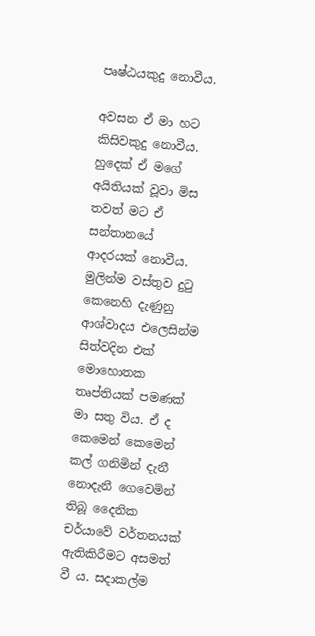පෘෂ්ඨයකුදු නොවීය.

අවසන ඒ මා හට කිසිවකුදු නොවීය. හුදෙක් ඒ මගේ අයිතියක් වූවා මිස තවත් මට ඒ සන්තානයේ ආදරයක් නොවීය. මුලින්ම වස්තුව දුටු‍ කෙනෙහි දැණුනු ආශ්වාදය එලෙසින්ම සිත්වදින එක් මොහොතක තෘප්තියක් පමණක් මා සතු විය. ඒ ද කෙමෙන් කෙමෙන් කල් ගනිමින් දැනී නොදැනී ගෙවෙමින් තිබූ දෛනික චර්යාවේ වර්තනයක් ඇතිකිරීමට අසමත් වී ය. සදාකල්ම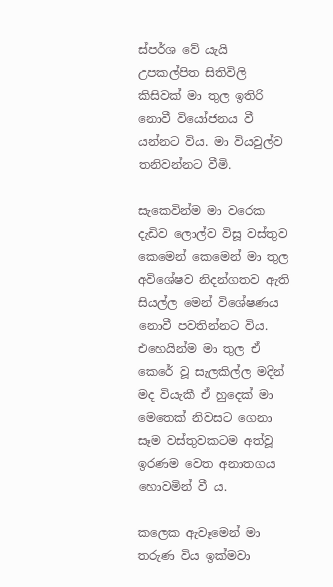ස්පර්ශ වේ යැයි උපකල්පිත සිතිවිලි කිසිවක් මා තුල ඉතිරි නොවී වියෝජනය වී යන්නට විය. මා වියවුල්ව තනිවන්නට වීමි.

සැකෙවින්ම මා වරෙක දැඩිව ලොල්ව විසූ වස්තුව කෙමෙන් කෙමෙන් මා තුල අවිශේෂව නිදන්ගතව ඇති සියල්ල මෙන් විශේෂණය නොවී පවතින්නට විය. එහෙයින්ම මා තුල ඒ කෙරේ වූ සැලකිල්ල මදින් මද වියැකී ඒ හුදෙක් මා මෙතෙක් නිවසට ගෙනා සෑම වස්තුවකටම අත්වූ ඉරණම වෙත අනාතගය හොවමින් වී ය.

කලෙක ඇවෑමෙන් මා තරුණ විය ඉක්මවා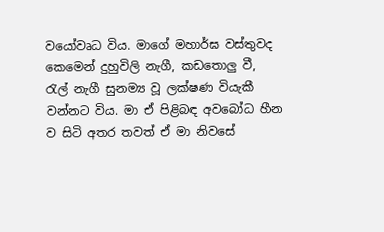වයෝවෘධ විය. මාගේ මහාර්ඝ වස්තුවද කෙමෙන් දුහුවිලි නැගී, කඩතොලු වී, රැල් නැගී සුනම්‍ය වූ ලක්ෂණ වියැකී වන්නට විය. මා ඒ පිළිබඳ අවබෝධ හීන ව සිටි අතර තවත් ඒ මා නිවසේ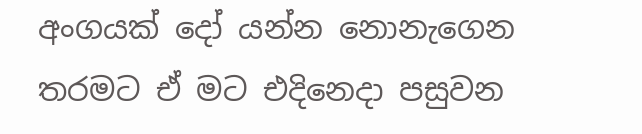අංගයක් දෝ යන්න නොනැගෙන තරමට ඒ මට එදිනෙදා පසුවන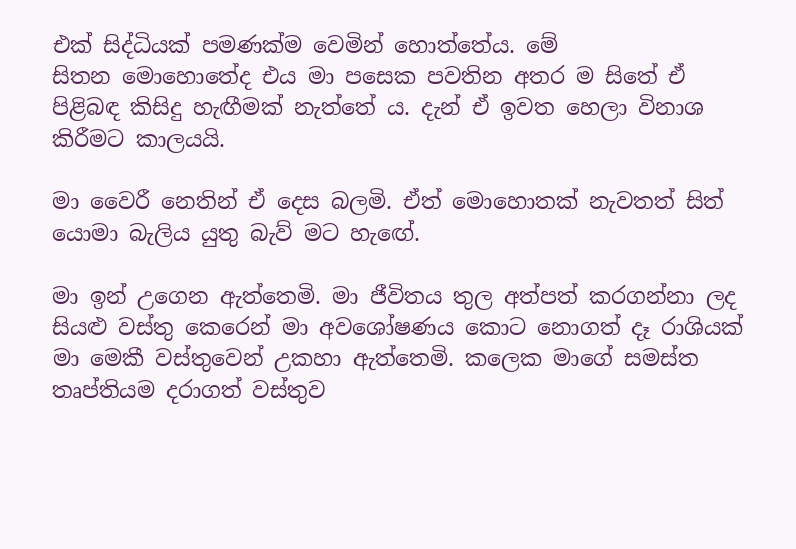එක් සිද්ධියක් පමණක්ම වෙමින් හොත්තේය. මේ සිතන ‍මොහොතේද එය මා පසෙක පවතින අතර ම සිතේ ඒ පිළිබඳ කිසිදු හැඟීමක් නැත්තේ ය. දැන් ඒ ඉවත හෙලා විනාශ කිරීමට කාලයයි.

මා වෛරී නෙතින් ඒ දෙස බලමි. ඒත් මොහොතක් නැවතත් සිත් යොමා බැලිය යුතු බැව් මට හැ‍ඟේ.

මා ඉන් උගෙන ඇත්තෙමි. මා ජීවිතය තුල අත්පත් කරගන්නා ලද සියළු වස්තු කෙරෙන් මා අවශෝෂණය කොට නොගත් දෑ රාශියක් මා මෙකී වස්තුවෙන් උකහා ඇත්තෙමි. කලෙක මාගේ සමස්ත තෘප්තියම දරාගත් වස්තුව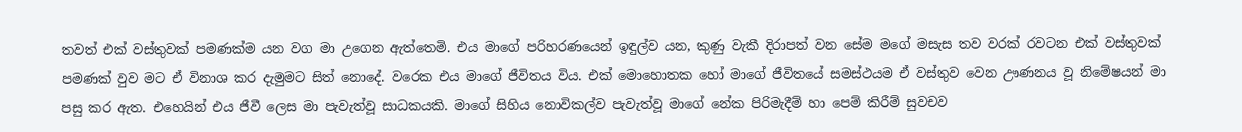තවත් එක් වස්තුවක් පමණක්ම යන වග මා උගෙන ඇත්තෙමි. එය මාගේ පරිහරණයෙන් ඉඳුල්ව යන, කුණු වැකී දිරාපත් වන සේම මගේ මසැස තව වරක් රවටන එක් වස්තුවක් පමණක් වුව මට ඒ විනාශ කර දැමුමට සිත් නොදේ. වරෙක එය මාගේ ජීවිතය විය. එක් මොහොතක හෝ මාගේ ජීවිතයේ සමස්ථයම ඒ වස්තුව වෙන ඌණනය වූ නිමේෂයන් මා පසු කර ඇත. එහෙයින් එය ජීවී ලෙස මා පැවැත්වූ සාධකයකි. මාගේ සිහිය නොවිකල්ව පැවැත්වූ මාගේ නේක පිරිමැදීම් හා පෙම් කිරීම් සුවචව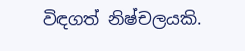විඳගත් නිෂ්චලයකි.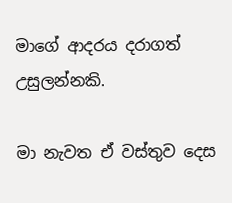මාගේ ආදරය දරාගත් උසුලන්නකි.

මා නැවත ඒ වස්තුව දෙස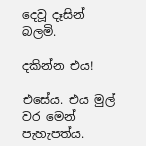දෙවූ දෑසින් බලමි.

දකින්න එය!

එසේය. එය ‍මුල් වර මෙන් පැහැපත්ය.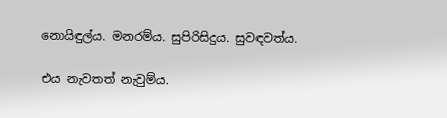නොයිඳුල්ය. මනරම්ය. සුපිරිසිදුය. සුවඳවත්ය.

එය නැවතත් නැවුම්ය.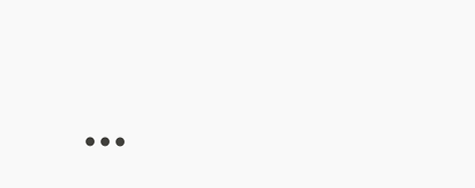...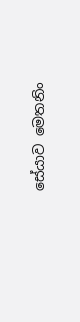සේයාව මෙතනිං